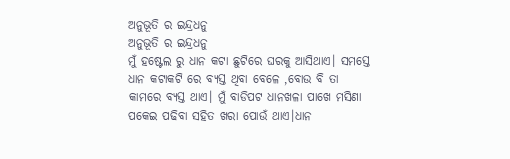ଅନୁଭୂତି ର ଇନ୍ଦ୍ରଧନୁ
ଅନୁଭୂତି ର ଇନ୍ଦ୍ରଧନୁ
ମୁଁ ହଷ୍ଟେଲ ରୁ ଧାନ କଟା ଛୁଟିରେ ଘରକୁ ଆସିଥାଏ। ସମସ୍ତେ ଧାନ କଟାକଟି ରେ ବ୍ୟସ୍ତ ଥିବା ବେଳେ ,ବୋଉ ବି ତା କାମରେ ବ୍ୟସ୍ତ ଥାଏ। ମୁଁ ବାଡିପଟ ଧାନଖଳା ପାଖେ ମସିଣା ପକେଇ ପଢିବା ସହିତ ଖରା ପୋଉଁ ଥାଏ।ଧାନ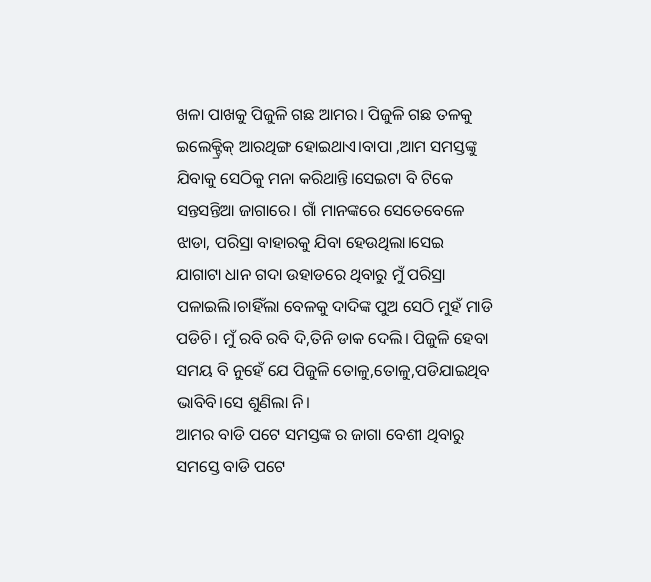ଖଳା ପାଖକୁ ପିଜୁଳି ଗଛ ଆମର। ପିଜୁଳି ଗଛ ତଳକୁ ଇଲେକ୍ଟ୍ରିକ୍ ଆରଥିଙ୍ଗ ହୋଇଥାଏ।ବାପା ,ଆମ ସମସ୍ତଙ୍କୁ ଯିବାକୁ ସେଠିକୁ ମନା କରିଥାନ୍ତି।ସେଇଟା ବି ଟିକେ ସନ୍ତସନ୍ତିଆ ଜାଗାରେ। ଗାଁ ମାନଙ୍କରେ ସେତେବେଳେ ଝାଡା, ପରିସ୍ରା ବାହାରକୁ ଯିବା ହେଉଥିଲା।ସେଇ ଯାଗାଟା ଧାନ ଗଦା ଉହାଡରେ ଥିବାରୁ ମୁଁ ପରିସ୍ରା ପଳାଇଲି।ଚାହିଁଲା ବେଳକୁ ଦାଦିଙ୍କ ପୁଅ ସେଠି ମୁହଁ ମାଡି ପଡିଚି। ମୁଁ ରବି ରବି ଦି,ତିନି ଡାକ ଦେଲି। ପିଜୁଳି ହେବା ସମୟ ବି ନୁହେଁ ଯେ ପିଜୁଳି ତୋଳୁ,ତୋଳୁ,ପଡିଯାଇଥିବ ଭାବିବି।ସେ ଶୁଣିଲା ନି।
ଆମର ବାଡି ପଟେ ସମସ୍ତଙ୍କ ର ଜାଗା ବେଶୀ ଥିବାରୁ ସମସ୍ତେ ବାଡି ପଟେ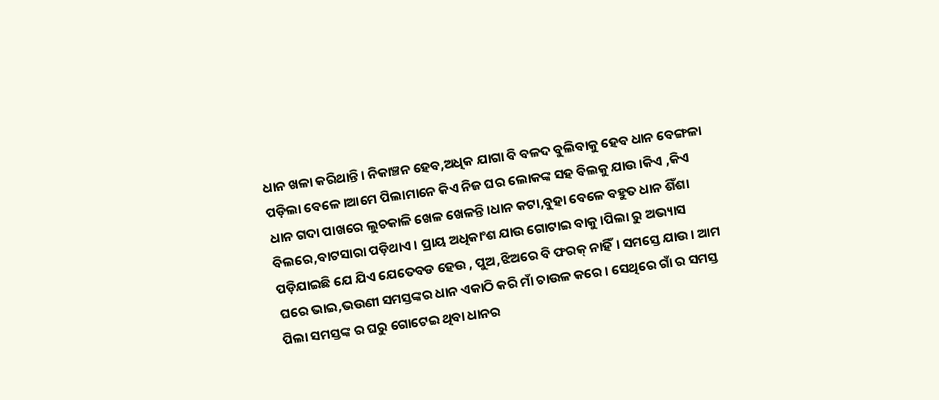ଧାନ ଖଳା କରିଥାନ୍ତି। ନିକାଞ୍ଚନ ହେବ,ଅଧିକ ଯାଗା ବି ବଳଦ ବୁଲିବାକୁ ହେବ ଧାନ ବେଙ୍ଗଳା ପଡ଼ିଲା ବେଳେ।ଆମେ ପିଲାମାନେ କିଏ ନିଜ ଘର ଲୋକଙ୍କ ସହ ବିଲକୁ ଯାଉ ।କିଏ ,କିଏ ଧାନ ଗଦା ପାଖରେ ଲୁଚକାଳି ଖେଳ ଖେଳନ୍ତି।ଧାନ କଟା,ବୁହା ବେଳେ ବହୁତ ଧାନ ଶିଁଶା ବିଲରେ,ବାଟସାରା ପଡ଼ିଥାଏ। ପ୍ରାୟ ଅଧିକାଂଶ ଯାଉ ଗୋଟାଇ ବାକୁ।ପିଲା ରୁ ଅଭ୍ୟାସ ପଡ଼ିଯାଇଛି ଯେ ଯିଏ ଯେତେବଡ ହେଉ , ପୁଅ,ଝିଅରେ ବି ଫରକ୍ ନାହିଁ। ସମସ୍ତେ ଯାଉ। ଆମ ଘରେ ଭାଇ,ଭଉଣୀ ସମସ୍ତଙ୍କର ଧାନ ଏକାଠି କରି ମାଁ ଚାଉଳ କରେ । ସେଥିରେ ଗାଁ ର ସମସ୍ତ ପିଲା ସମସ୍ତଙ୍କ ର ଘରୁ ଗୋଟେଇ ଥିବା ଧାନର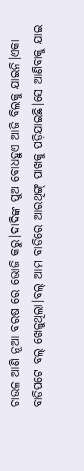ଚାଉଳ ଆଣି ନୂଆ ବରଷ ରେ ଭୋଜି କରୁ।ଦାଦିଙ୍କ ପୁଅ ବୋଧହୁଏ ଆଜି ବିଲକୁ ଯାଇନି।ଏକା ବାଡିପଟେ ବଲ୍ ଖେଳୁଥିଲା।ବଲ୍ ଆମ ବାଡିରେ ଆରଥିଙ୍ଗ୍ ପାଖକୁ ପଡ଼ିଯାଇଛି।ସେ ଆଣିବାକୁ ଯାଇ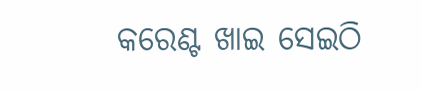କରେଣ୍ଟ ଖାଇ ସେଇଠି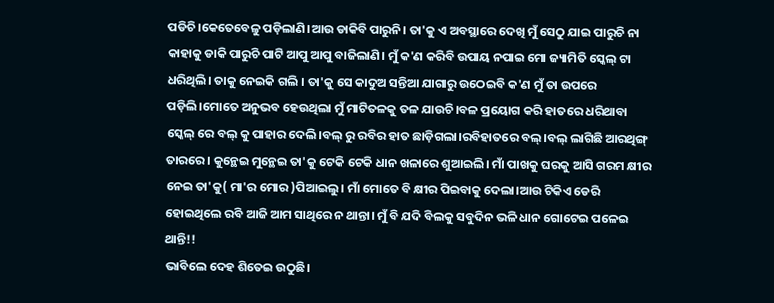ପଡିଚି।କେତେବେଳୁ ପଡ଼ିଲାଣି।ଆଉ ଡାକିବି ପାରୁନି। ତା'କୁ ଏ ଅବସ୍ଥାରେ ଦେଖି ମୁଁ ସେଠୁ ଯାଇ ପାରୁଚି ନା କାହାକୁ ଡାକି ପାରୁଚି ପାଟି ଆପୁ ଆପୁ ବାଜିଲାଣି। ମୁଁ କ'ଣ କରିବି ଉପାୟ ନପାଇ ମୋ ଜ୍ୟାମିତି ସ୍କେଲ୍ ଟା ଧରିଥିଲି। ତାକୁ ନେଇକି ଗଲି । ତା'କୁ ସେ କାଦୁଅ ସନ୍ତିଆ ଯାଗାରୁ ଉଠେଇବି କ'ଣ ମୁଁ ତା ଉପରେ ପଡ଼ିଲି।ମୋତେ ଅନୁଭବ ହେଉଥିଲା ମୁଁ ମାଟିତଳକୁ ତଳ ଯାଉଚି।ବଳ ପ୍ରୟୋଗ କରି ହାତରେ ଧରିଥାବା ସ୍କେଲ୍ ରେ ବଲ୍ କୁ ପାହାର ଦେଲି।ବଲ୍ ରୁ ରବିର ହାତ ଛାଡ଼ିଗଲା।ରବିହାତରେ ବଲ୍।ବଲ୍ ଲାଗିଛି ଆରଥିଙ୍ଗ୍ ତାରରେ। କୁନ୍ଥେଇ ମୁନ୍ଥେଇ ତା'କୁ ଟେକି ଟେକି ଧାନ ଖଳାରେ ଶୁଆଇଲି। ମାଁ ପାଖକୁ ଘରକୁ ଆସି ଗରମ କ୍ଷୀର ନେଇ ତା'କୁ( ମା'ର ମୋର )ପିଆଇଲୁ। ମାଁ ମୋତେ ବି କ୍ଷୀର ପିଇବାକୁ ଦେଲା।ଆଉ ଟିକିଏ ଡେରି ହୋଇଥିଲେ ରବି ଆଜି ଆମ ସାଥିରେ ନ ଥାନ୍ତା। ମୁଁ ବି ଯଦି ବିଲକୁ ସବୁଦିନ ଭଳି ଧାନ ଗୋଟେଇ ପଳେଇ ଥାନ୍ତି!!
ଭାବିଲେ ଦେହ ଶିତେଇ ଉଠୁଛି।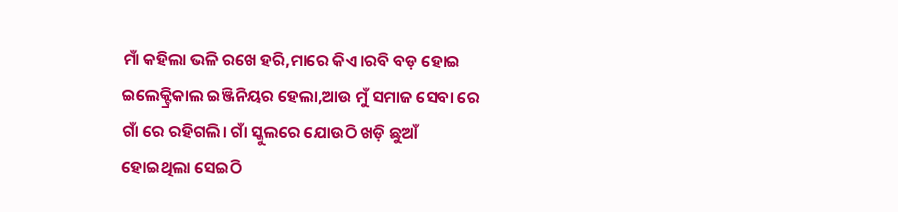ମାଁ କହିଲା ଭଳି ରଖେ ହରି,ମାରେ କିଏ।ରବି ବଡ଼ ହୋଇ ଇଲେକ୍ଟ୍ରିକାଲ ଇଞ୍ଜିନିୟର ହେଲା,ଆଉ ମୁଁ ସମାଜ ସେବା ରେ ଗାଁ ରେ ରହିଗଲି। ଗାଁ ସ୍କୁଲରେ ଯୋଉଠି ଖଡ଼ି ଛୁଆଁ ହୋଇଥିଲା ସେଇଠି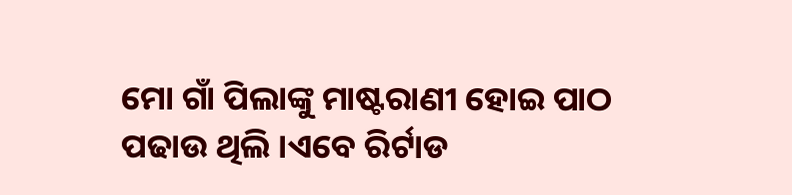ମୋ ଗାଁ ପିଲାଙ୍କୁ ମାଷ୍ଟରାଣୀ ହୋଇ ପାଠ ପଢାଉ ଥିଲି ।ଏବେ ରିର୍ଟାଡ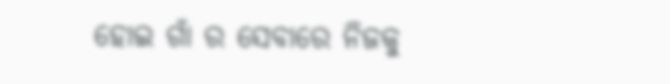ହୋଇ ଗାଁ ର ସେବାରେ ନିଜକୁ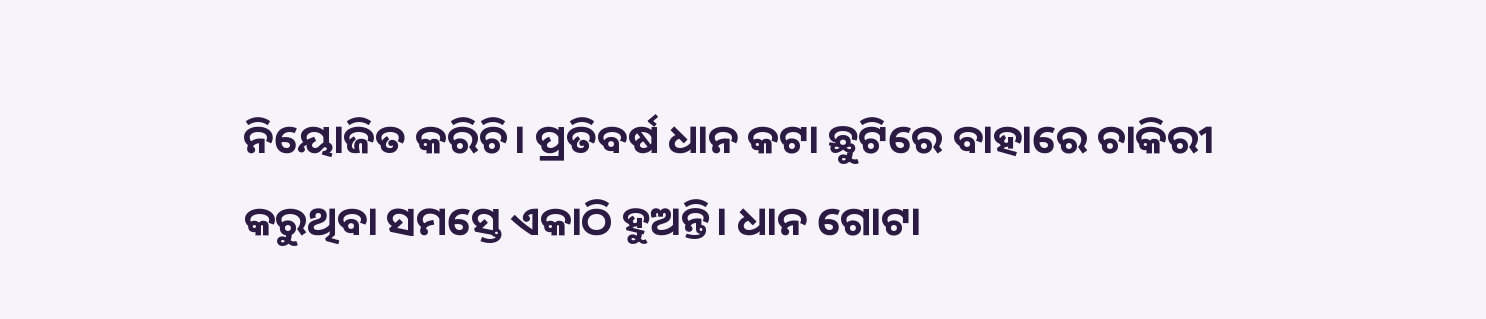ନିୟୋଜିତ କରିଚି। ପ୍ରତିବର୍ଷ ଧାନ କଟା ଛୁଟିରେ ବାହାରେ ଚାକିରୀ କରୁଥିବା ସମସ୍ତେ ଏକାଠି ହୁଅନ୍ତି। ଧାନ ଗୋଟା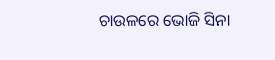ଚାଉଳରେ ଭୋଜି ସିନା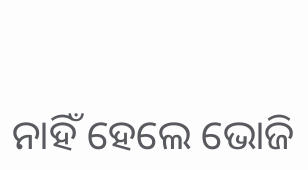ନାହିଁ ହେଲେ ଭୋଜି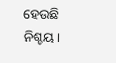ହେଉଛି ନିଶ୍ଚୟ।